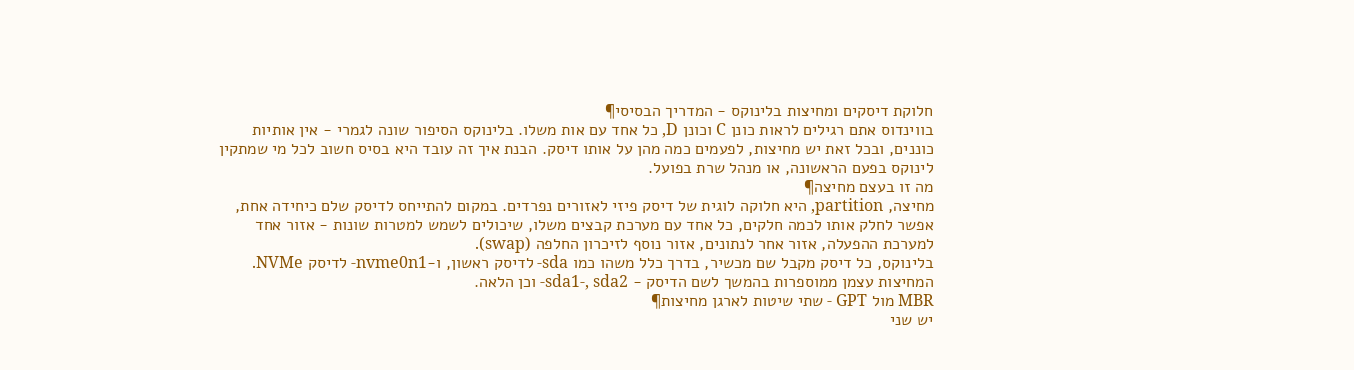חלוקת דיסקים ומחיצות בלינוקס - המדריך הבסיסי¶
בווינדוס אתם רגילים לראות כונן C וכונן D, כל אחד עם אות משלו. בלינוקס הסיפור שונה לגמרי - אין אותיות כוננים, ובכל זאת יש מחיצות, לפעמים כמה מהן על אותו דיסק. הבנת איך זה עובד היא בסיס חשוב לכל מי שמתקין לינוקס בפעם הראשונה, או מנהל שרת בפועל.
מה זו בעצם מחיצה¶
מחיצה, partition, היא חלוקה לוגית של דיסק פיזי לאזורים נפרדים. במקום להתייחס לדיסק שלם כיחידה אחת, אפשר לחלק אותו לכמה חלקים, כל אחד עם מערכת קבצים משלו, שיכולים לשמש למטרות שונות - אזור אחד למערכת ההפעלה, אזור אחר לנתונים, אזור נוסף לזיכרון החלפה (swap).
בלינוקס, כל דיסק מקבל שם מכשיר, בדרך כלל משהו כמו sda- לדיסק ראשון, ו-nvme0n1- לדיסק NVMe. המחיצות עצמן ממוספרות בהמשך לשם הדיסק - sda1-, sda2- וכן הלאה.
MBR מול GPT - שתי שיטות לארגן מחיצות¶
יש שני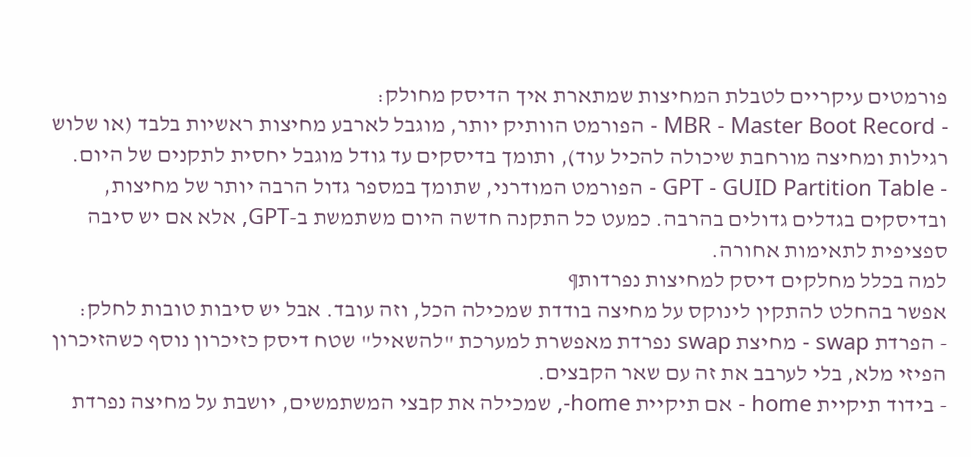פורמטים עיקריים לטבלת המחיצות שמתארת איך הדיסק מחולק:
- MBR - Master Boot Record - הפורמט הוותיק יותר, מוגבל לארבע מחיצות ראשיות בלבד (או שלוש רגילות ומחיצה מורחבת שיכולה להכיל עוד), ותומך בדיסקים עד גודל מוגבל יחסית לתקנים של היום.
- GPT - GUID Partition Table - הפורמט המודרני, שתומך במספר גדול הרבה יותר של מחיצות, ובדיסקים בגדלים גדולים בהרבה. כמעט כל התקנה חדשה היום משתמשת ב-GPT, אלא אם יש סיבה ספציפית לתאימות אחורה.
למה בכלל מחלקים דיסק למחיצות נפרדות¶
אפשר בהחלט להתקין לינוקס על מחיצה בודדת שמכילה הכל, וזה עובד. אבל יש סיבות טובות לחלק:
- הפרדת swap - מחיצת swap נפרדת מאפשרת למערכת "להשאיל" שטח דיסק כזיכרון נוסף כשהזיכרון הפיזי מלא, בלי לערבב את זה עם שאר הקבצים.
- בידוד תיקיית home - אם תיקיית home-, שמכילה את קבצי המשתמשים, יושבת על מחיצה נפרדת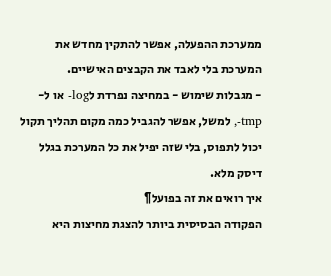ממערכת ההפעלה, אפשר להתקין מחדש את המערכת בלי לאבד את הקבצים האישיים.
- מגבלות שימוש - במחיצה נפרדת לlog- או ל-tmp-, למשל, אפשר להגביל כמה מקום תהליך תקול יכול לתפוס, בלי שזה יפיל את כל המערכת בגלל דיסק מלא.
איך רואים את זה בפועל¶
הפקודה הבסיסית ביותר להצגת מחיצות היא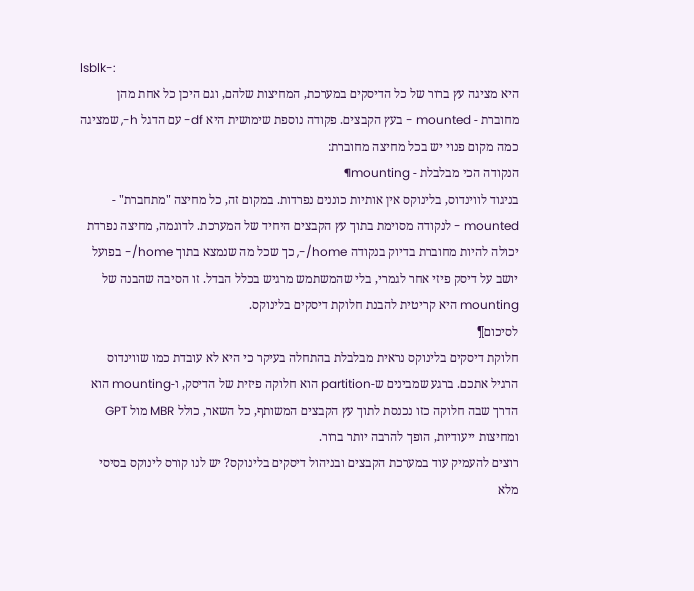lsblk-:
היא מציגה עץ ברור של כל הדיסקים במערכת, המחיצות שלהם, וגם היכן כל אחת מהן מחוברת - mounted - בעץ הקבצים. פקודה נוספת שימושית היא df- עם הדגל h-, שמציגה כמה מקום פנוי יש בכל מחיצה מחוברת:
הנקודה הכי מבלבלת - mounting¶
בניגוד לווינדוס, בלינוקס אין אותיות כוננים נפרדות. במקום זה, כל מחיצה "מתחברת" - mounted - לנקודה מסוימת בתוך עץ הקבצים היחיד של המערכת. לדוגמה, מחיצה נפרדת יכולה להיות מחוברת בדיוק בנקודה home/-, כך שכל מה שנמצא בתוך home/- בפועל יושב על דיסק פיזי אחר לגמרי, בלי שהמשתמש מרגיש בכלל הבדל. זו הסיבה שהבנה של mounting היא קריטית להבנת חלוקת דיסקים בלינוקס.
לסיכום¶
חלוקת דיסקים בלינוקס נראית מבלבלת בהתחלה בעיקר כי היא לא עובדת כמו שווינדוס הרגיל אתכם. ברגע שמבינים ש-partition הוא חלוקה פיזית של הדיסק, ו-mounting הוא הדרך שבה חלוקה כזו נכנסת לתוך עץ הקבצים המשותף, כל השאר, כולל MBR מול GPT ומחיצות ייעודיות, הופך להרבה יותר ברור.
רוצים להעמיק עוד במערכת הקבצים ובניהול דיסקים בלינוקס? יש לנו קורס לינוקס בסיסי מלא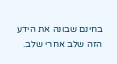בחינם שבונה את הידע הזה שלב אחרי שלב.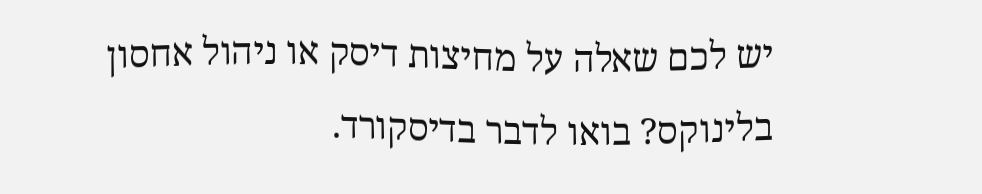יש לכם שאלה על מחיצות דיסק או ניהול אחסון בלינוקס? בואו לדבר בדיסקורד.